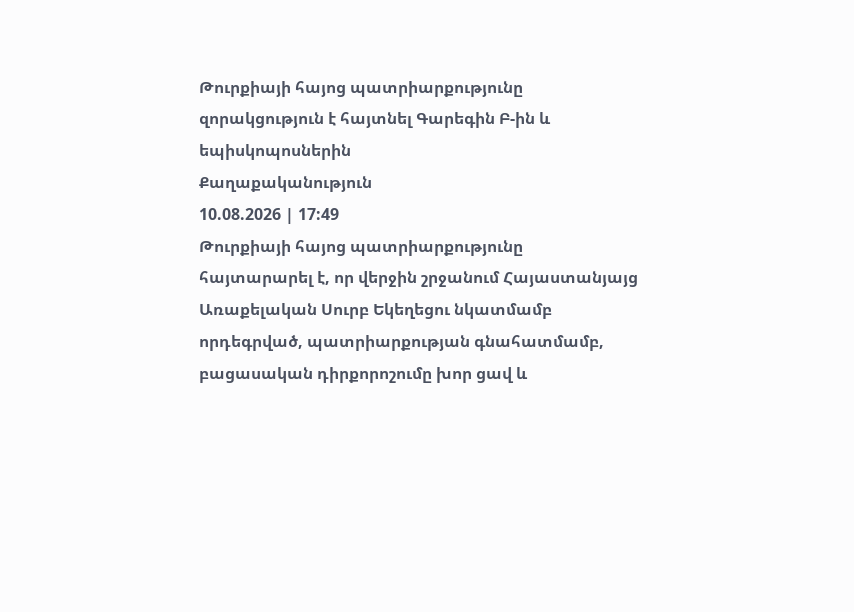Թուրքիայի հայոց պատրիարքությունը զորակցություն է հայտնել Գարեգին Բ-ին և եպիսկոպոսներին
Քաղաքականություն
10.08.2026 | 17:49
Թուրքիայի հայոց պատրիարքությունը հայտարարել է, որ վերջին շրջանում Հայաստանյայց Առաքելական Սուրբ Եկեղեցու նկատմամբ որդեգրված, պատրիարքության գնահատմամբ, բացասական դիրքորոշումը խոր ցավ և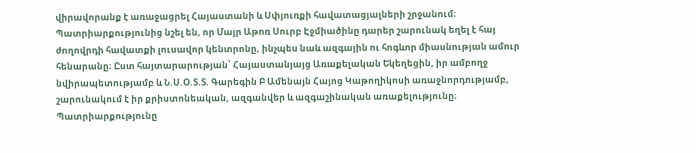վիրավորանք է առաջացրել Հայաստանի և Սփյուռքի հավատացյալների շրջանում։
Պատրիարքությունից նշել են, որ Մայր Աթոռ Սուրբ Էջմիածինը դարեր շարունակ եղել է հայ ժողովրդի հավատքի լուսավոր կենտրոնը, ինչպես նաև ազգային ու հոգևոր միասնության ամուր հենարանը։ Ըստ հայտարարության՝ Հայաստանյայց Առաքելական Եկեղեցին, իր ամբողջ նվիրապետությամբ և Ն.Ս.Օ.Տ.Տ. Գարեգին Բ Ամենայն Հայոց Կաթողիկոսի առաջնորդությամբ, շարունակում է իր քրիստոնեական, ազգանվեր և ազգաշինական առաքելությունը։
Պատրիարքությունը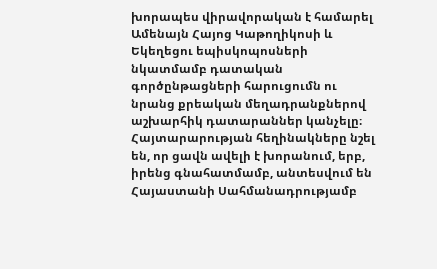խորապես վիրավորական է համարել Ամենայն Հայոց Կաթողիկոսի և Եկեղեցու եպիսկոպոսների նկատմամբ դատական գործընթացների հարուցումն ու նրանց քրեական մեղադրանքներով աշխարհիկ դատարաններ կանչելը։ Հայտարարության հեղինակները նշել են, որ ցավն ավելի է խորանում, երբ, իրենց գնահատմամբ, անտեսվում են Հայաստանի Սահմանադրությամբ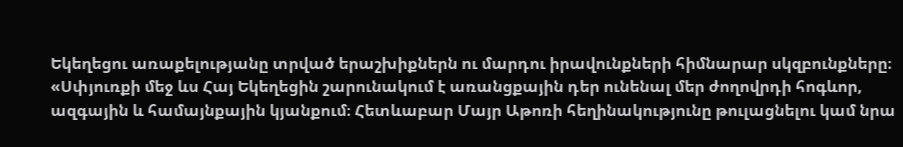Եկեղեցու առաքելությանը տրված երաշխիքներն ու մարդու իրավունքների հիմնարար սկզբունքները։
«Սփյուռքի մեջ ևս Հայ Եկեղեցին շարունակում է առանցքային դեր ունենալ մեր ժողովրդի հոգևոր, ազգային և համայնքային կյանքում։ Հետևաբար Մայր Աթոռի հեղինակությունը թուլացնելու կամ նրա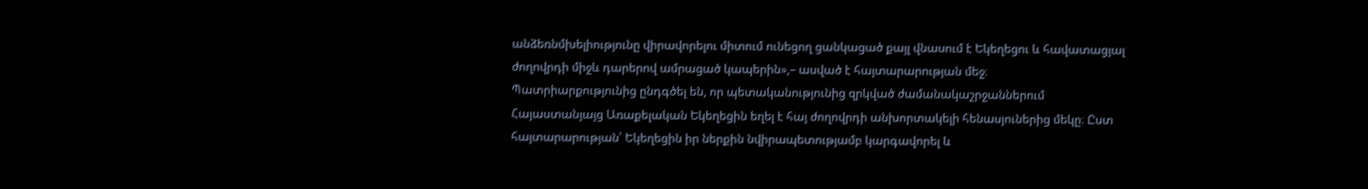անձեռնմխելիությունը վիրավորելու միտում ունեցող ցանկացած քայլ վնասում է Եկեղեցու և հավատացյալ ժողովրդի միջև դարերով ամրացած կապերին»,– ասված է հայտարարության մեջ։
Պատրիարքությունից ընդգծել են, որ պետականությունից զրկված ժամանակաշրջաններում Հայաստանյայց Առաքելական Եկեղեցին եղել է հայ ժողովրդի անխորտակելի հենասյուներից մեկը։ Ըստ հայտարարության՝ Եկեղեցին իր ներքին նվիրապետությամբ կարգավորել և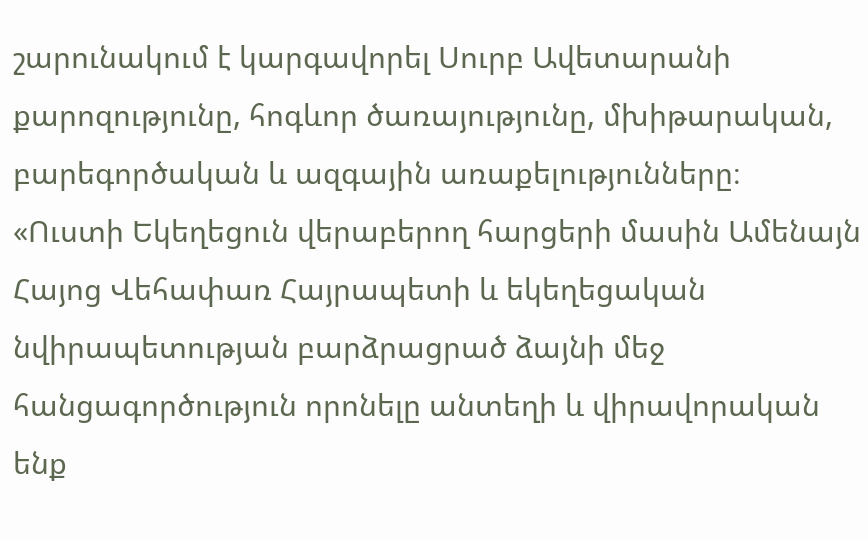շարունակում է կարգավորել Սուրբ Ավետարանի քարոզությունը, հոգևոր ծառայությունը, մխիթարական, բարեգործական և ազգային առաքելությունները։
«Ուստի Եկեղեցուն վերաբերող հարցերի մասին Ամենայն Հայոց Վեհափառ Հայրապետի և եկեղեցական նվիրապետության բարձրացրած ձայնի մեջ հանցագործություն որոնելը անտեղի և վիրավորական ենք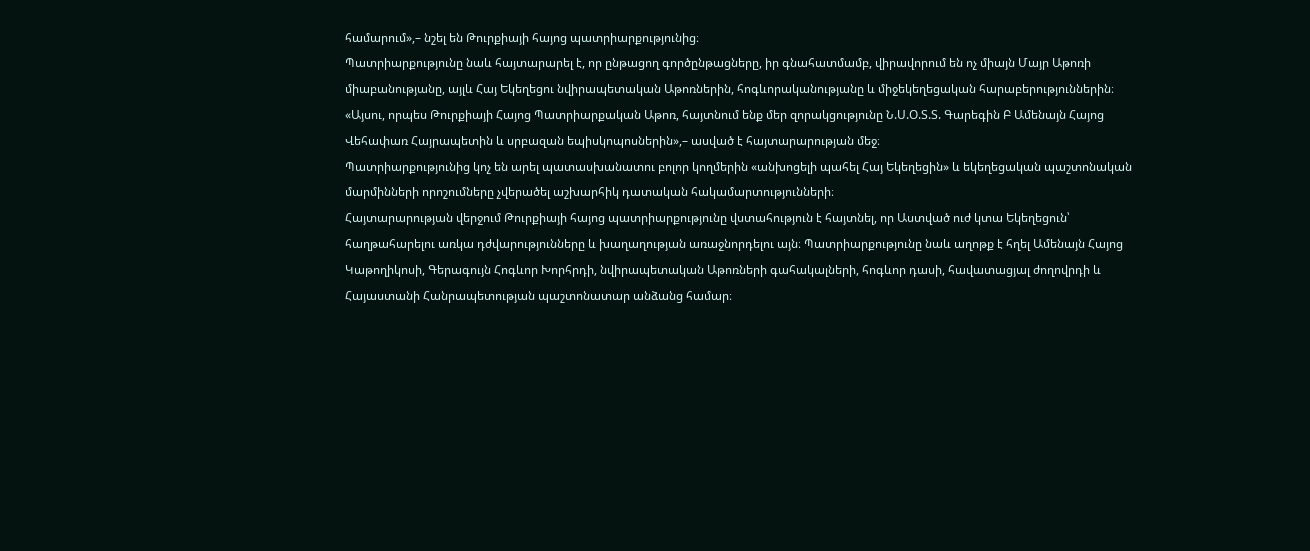համարում»,– նշել են Թուրքիայի հայոց պատրիարքությունից։
Պատրիարքությունը նաև հայտարարել է, որ ընթացող գործընթացները, իր գնահատմամբ, վիրավորում են ոչ միայն Մայր Աթոռի միաբանությանը, այլև Հայ Եկեղեցու նվիրապետական Աթոռներին, հոգևորականությանը և միջեկեղեցական հարաբերություններին։
«Այսու, որպես Թուրքիայի Հայոց Պատրիարքական Աթոռ, հայտնում ենք մեր զորակցությունը Ն.Ս.Օ.Տ.Տ. Գարեգին Բ Ամենայն Հայոց Վեհափառ Հայրապետին և սրբազան եպիսկոպոսներին»,– ասված է հայտարարության մեջ։
Պատրիարքությունից կոչ են արել պատասխանատու բոլոր կողմերին «անխոցելի պահել Հայ Եկեղեցին» և եկեղեցական պաշտոնական մարմինների որոշումները չվերածել աշխարհիկ դատական հակամարտությունների։
Հայտարարության վերջում Թուրքիայի հայոց պատրիարքությունը վստահություն է հայտնել, որ Աստված ուժ կտա Եկեղեցուն՝ հաղթահարելու առկա դժվարությունները և խաղաղության առաջնորդելու այն։ Պատրիարքությունը նաև աղոթք է հղել Ամենայն Հայոց Կաթողիկոսի, Գերագույն Հոգևոր Խորհրդի, նվիրապետական Աթոռների գահակալների, հոգևոր դասի, հավատացյալ ժողովրդի և Հայաստանի Հանրապետության պաշտոնատար անձանց համար։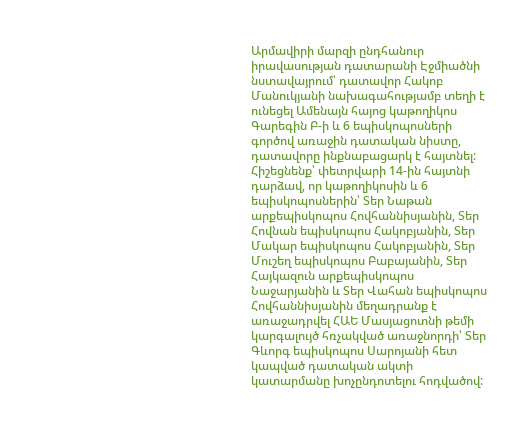Արմավիրի մարզի ընդհանուր իրավասության դատարանի Էջմիածնի նստավայրում՝ դատավոր Հակոբ Մանուկյանի նախագահությամբ տեղի է ունեցել Ամենայն հայոց կաթողիկոս Գարեգին Բ-ի և 6 եպիսկոպոսների գործով առաջին դատական նիստը, դատավորը ինքնաբացարկ է հայտնել:
Հիշեցնենք՝ փետրվարի 14-ին հայտնի դարձավ, որ կաթողիկոսին և 6 եպիսկոպոսներին՝ Տեր Նաթան արքեպիսկոպոս Հովհաննիսյանին, Տեր Հովնան եպիսկոպոս Հակոբյանին, Տեր Մակար եպիսկոպոս Հակոբյանին, Տեր Մուշեղ եպիսկոպոս Բաբայանին, Տեր Հայկազուն արքեպիսկոպոս Նաջարյանին և Տեր Վահան եպիսկոպոս Հովհաննիսյանին մեղադրանք է առաջադրվել ՀԱԵ Մասյացոտնի թեմի կարգալույծ հռչակված առաջնորդի՝ Տեր Գևորգ եպիսկոպոս Սարոյանի հետ կապված դատական ակտի կատարմանը խոչընդոտելու հոդվածով: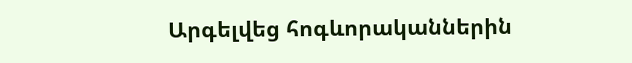Արգելվեց հոգևորականներին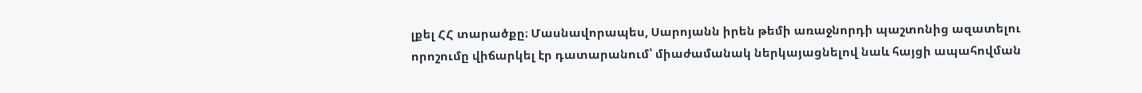լքել ՀՀ տարածքը։ Մասնավորապես, Սարոյանն իրեն թեմի առաջնորդի պաշտոնից ազատելու որոշումը վիճարկել էր դատարանում՝ միաժամանակ ներկայացնելով նաև հայցի ապահովման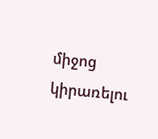միջոց կիրառելու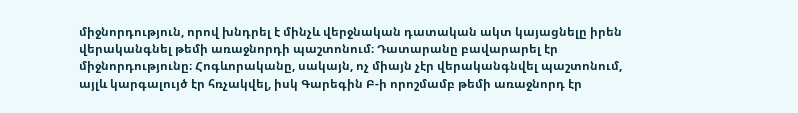միջնորդություն, որով խնդրել է մինչև վերջնական դատական ակտ կայացնելը իրեն վերականգնել թեմի առաջնորդի պաշտոնում։ Դատարանը բավարարել էր միջնորդությունը։ Հոգևորականը, սակայն, ոչ միայն չէր վերականգնվել պաշտոնում, այլև կարգալույծ էր հռչակվել, իսկ Գարեգին Բ-ի որոշմամբ թեմի առաջնորդ էր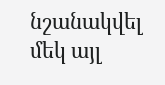նշանակվել մեկ այլ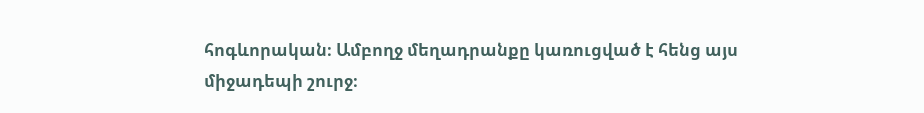հոգևորական։ Ամբողջ մեղադրանքը կառուցված է հենց այս միջադեպի շուրջ։